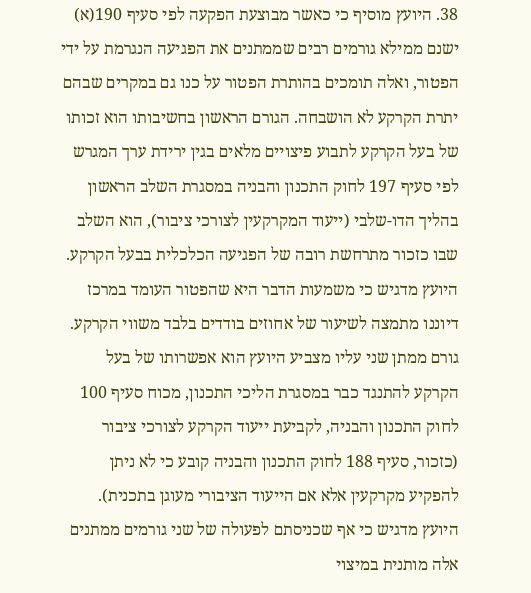38. היועץ מוסיף כי כאשר מבוצעת הפקעה לפי סעיף 190(א) ישנם ממילא גורמים רבים שממתנים את הפגיעה הנגרמת על ידי הפטור, ואלה תומכים בהותרת הפטור על כנו גם במקרים שבהם יתרת הקרקע לא הושבחה. הגורם הראשון בחשיבותו הוא זכותו של בעל הקרקע לתבוע פיצויים מלאים בגין ירידת ערך המגרש לפי סעיף 197 לחוק התכנון והבניה במסגרת השלב הראשון בהליך הדו-שלבי (ייעוד המקרקעין לצורכי ציבור), הוא השלב שבו כזכור מתרחשת רובה של הפגיעה הכלכלית בבעל הקרקע. היועץ מדגיש כי משמעות הדבר היא שהפטור העומד במרכז דיוננו מתמצה לשיעור של אחוזים בודדים בלבד משווי הקרקע. גורם ממתן שני עליו מצביע היועץ הוא אפשרותו של בעל הקרקע להתנגד כבר במסגרת הליכי התכנון, מכוח סעיף 100 לחוק התכנון והבניה, לקביעת ייעוד הקרקע לצורכי ציבור (כזכור, סעיף 188 לחוק התכנון והבניה קובע כי לא ניתן להפקיע מקרקעין אלא אם הייעוד הציבורי מעוגן בתכנית). היועץ מדגיש כי אף שכניסתם לפעולה של שני גורמים ממתנים אלה מותנית במיצוי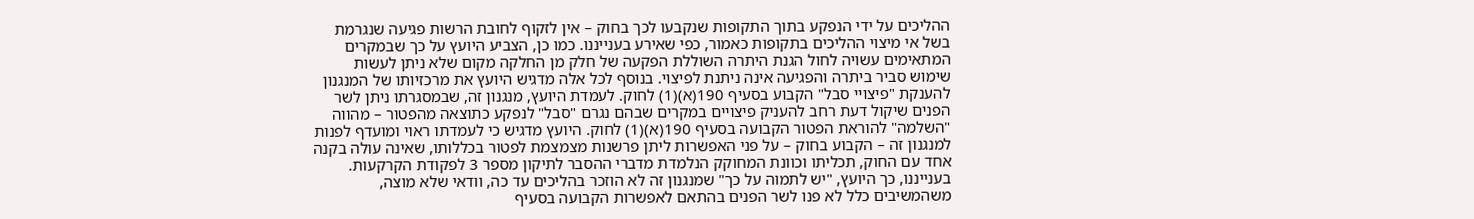ההליכים על ידי הנפקע בתוך התקופות שנקבעו לכך בחוק – אין לזקוף לחובת הרשות פגיעה שנגרמת בשל אי מיצוי ההליכים בתקופות כאמור, כפי שאירע בענייננו. כמו כן, הצביע היועץ על כך שבמקרים המתאימים עשויה לחול הגנת היתרה השוללת הפקעה של חלק מן החלקה מקום שלא ניתן לעשות שימוש סביר ביתרה והפגיעה אינה ניתנת לפיצוי. בנוסף לכל אלה מדגיש היועץ את מרכזיותו של המנגנון להענקת "פיצויי סבל" הקבוע בסעיף 190(א)(1) לחוק. לעמדת היועץ, מנגנון זה, שבמסגרתו ניתן לשר הפנים שיקול דעת רחב להעניק פיצויים במקרים שבהם נגרם "סבל" לנפקע כתוצאה מהפטור – מהווה "השלמה" להוראת הפטור הקבועה בסעיף 190(א)(1) לחוק. היועץ מדגיש כי לעמדתו ראוי ומועדף לפנות למנגנון זה – הקבוע בחוק – על פני האפשרות ליתן פרשנות מצמצמת לפטור בכללותו, שאינה עולה בקנה אחד עם החוק, תכליתו וכוונת המחוקק הנלמדת מדברי ההסבר לתיקון מספר 3 לפקודת הקרקעות. בענייננו, כך היועץ, "יש לתמוה על כך" שמנגנון זה לא הוזכר בהליכים עד כה, וודאי שלא מוצה, משהמשיבים כלל לא פנו לשר הפנים בהתאם לאפשרות הקבועה בסעיף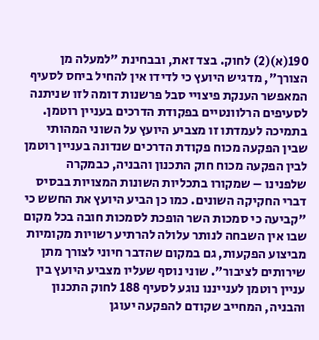190(א)(2) לחוק. בצד זאת, ובבחינת "למעלה מן הצורך", מדגיש היועץ כי לדידו אין להחיל ביחס לסעיף המאפשר הענקת פיצויי סבל פרשנות דומה לזו שניתנה לסעיפים הרלוונטיים בפקודת הדרכים בעניין רוטמן. בתמיכה לעמדתו זו מצביע היועץ על השוני המהותי שבין הפקעה מכוח פקודת הדרכים שנדונה בעניין רוטמן לבין הפקעה מכוח חוק התכנון והבניה, כבמקרה שלפנינו – שמקורו בתכליות השונות המצויות בבסיס דברי החקיקה השונים. כמו כן הביע היועץ את החשש כי "קביעה כי סמכות השר הופכת לסמכות חובה בכל מקום שבו אין השבחה לנותר עלולה להרתיע רשויות מקומיות מביצוע הפקעות, גם במקום שהדבר חיוני לצורך מתן שירותים לציבור". שוני נוסף שעליו מצביע היועץ בין עניין רוטמן לענייננו נוגע לסעיף 188 לחוק התכנון והבניה, המחייב שקודם להפקעה יעוגן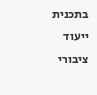בתכנית ייעוד ציבורי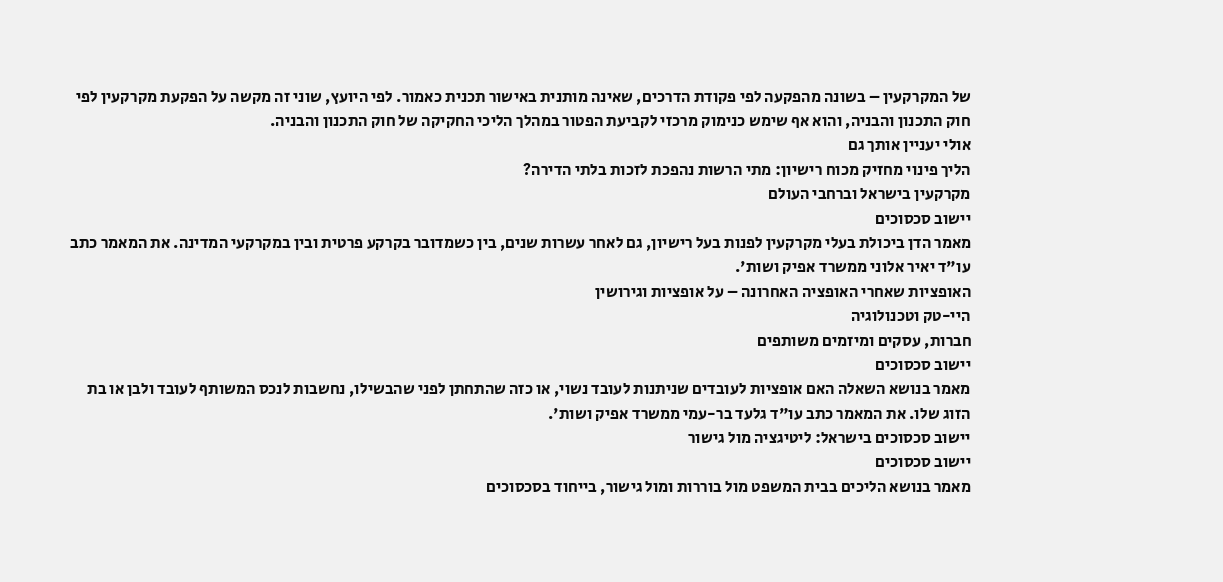של המקרקעין – בשונה מהפקעה לפי פקודת הדרכים, שאינה מותנית באישור תכנית כאמור. לפי היועץ, שוני זה מקשה על הפקעת מקרקעין לפי חוק התכנון והבניה, והוא אף שימש כנימוק מרכזי לקביעת הפטור במהלך הליכי החקיקה של חוק התכנון והבניה.
אולי יעניין אותך גם
הליך פינוי מחזיק מכוח רישיון: מתי הרשות נהפכת לזכות בלתי הדירה?
מקרקעין בישראל וברחבי העולם
יישוב סכסוכים
מאמר הדן ביכולת בעלי מקרקעין לפנות בעל רישיון, גם לאחר עשרות שנים, בין כשמדובר בקרקע פרטית ובין במקרקעי המדינה. את המאמר כתב עו"ד יאיר אלוני ממשרד אפיק ושות'.
האופציות שאחרי האופציה האחרונה – על אופציות וגירושין
היי-טק וטכנולוגיה
חברות, עסקים ומיזמים משותפים
יישוב סכסוכים
מאמר בנושא השאלה האם אופציות לעובדים שניתנות לעובד נשוי, או כזה שהתחתן לפני שהבשילו, נחשבות לנכס המשותף לעובד ולבן או בת הזוג שלו. את המאמר כתב עו"ד גלעד בר-עמי ממשרד אפיק ושות'.
יישוב סכסוכים בישראל: ליטיגציה מול גישור
יישוב סכסוכים
מאמר בנושא הליכים בבית המשפט מול בוררות ומול גישור, בייחוד בסכסוכים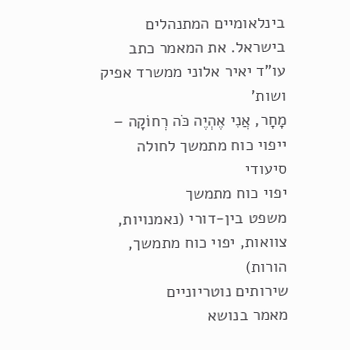בינלאומיים המתנהלים בישראל. את המאמר כתב עו"ד יאיר אלוני ממשרד אפיק ושות'
מָחָר, אֲנִי אֶהְיֶה כֹּה רְחוֹקָה – ייפוי כוח מתמשך לחולה סיעודי
יפוי כוח מתמשך
משפט בין-דורי (נאמנויות, צוואות, יפוי כוח מתמשך, הורות)
שירותים נוטריוניים
מאמר בנושא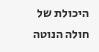היכולת של חולה הנוטה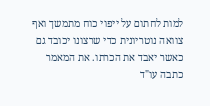למות לחתום על ייפוי כוח מתמשך ואף צוואה נוטריונית כדי שרצונו יכובד גם כאשר יאבד את הכרתו. את המאמר כתבה עו"ד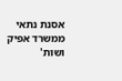אסנת נתאי ממשרד אפיק ושות'